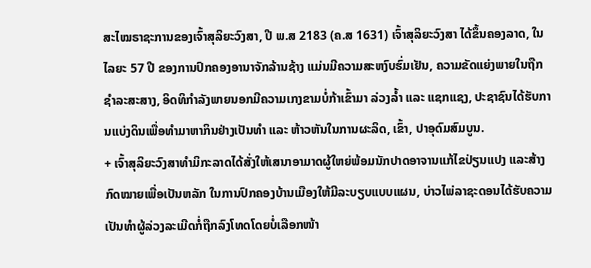ສະໄໝຣາຊະການຂອງເຈົ້າສຸລິຍະວົງສາ, ປີ ພ.ສ 2183 (ຄ.ສ 1631) ເຈົ້າສຸລິຍະວົງສາ ໄດ້ຂຶ້ນຄອງລາດ, ໃນໄລຍະ 57 ປີ ຂອງການປົກຄອງອານາຈັກລ້ານຊ້າງ ແມ່ນມີຄວາມສະຫງົບຮົ່ມເຢັນ, ຄວາມຂັດແຍ່ງພາຍໃນຖືກຊຳລະສະສາງ, ອິດທິກຳລັງພາຍນອກມີຄວາມເກງຂາມບໍ່ກ້າເຂົ້າມາ ລ່ວງລ້ຳ ແລະ ແຊກແຊງ, ປະຊາຊົນໄດ້ຮັບການແບ່ງດິນເພື່ອທຳມາຫາກິນຢ່າງເປັນທຳ ແລະ ຫ້າວຫັນໃນການຜະລິດ, ເຂົ້າ, ປາອຸດົມສົມບູນ.
+ ເຈົ້າສຸລິຍະວົງສາທຳມິກະລາດໄດ້ສັ່ງໃຫ້ເສນາອາມາດຜູ້ໃຫຍ່ພ້ອມນັກປາດອາຈານແກ້ໄຂປ່ຽນແປງ ແລະສ້າງກົດໝາຍເພື່ອເປັນຫລັກ ໃນການປົກຄອງບ້ານເມືອງໃຫ້ມີລະບຽບແບບແຜນ, ບ່າວໄພ່ລາຊະດອນໄດ້ຮັບຄວາມເປັນທຳຜູ້ລ່ວງລະເມີດກໍ່ຖືກລົງໂທດໂດຍບໍ່ເລືອກໜ້າ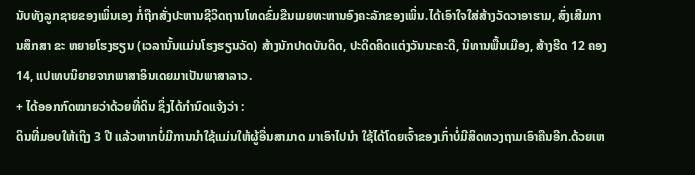ນັບທັງລູກຊາຍຂອງເພິ່ນເອງ ກໍ່ຖືກສັ່ງປະຫານຊີວິດຖານໂທດຂົ່ມຂືນເມຍທະຫານອົງຄະລັກຂອງເພິ່ນ.ໄດ້ເອົາໃຈໃສ່ສ້າງວັດວາອາຮາມ, ສົ່ງເສີມການສຶກສາ ຂະ ຫຍາຍໂຮງຮຽນ (ເວລານັ້ນແມ່ນໂຮງຮຽນວັດ) ສ້າງນັກປາດບັນດິດ, ປະດິດຄິດແຕ່ງວັນນະຄະດີ, ນິທານພື້ນເມືອງ, ສ້າງຮີດ 12 ຄອງ 14, ແປເທບນິຍາຍຈາກພາສາອິນເດຍມາເປັນພາສາລາວ.
+ ໄດ້ອອກກົດໝາຍວ່າດ້ວຍທີ່ດິນ ຊຶ່ງໄດ້ກຳນົດແຈ້ງວ່າ :
ດິນທີ່ມອບໃຫ້ເຖິງ 3 ປີ ແລ້ວຫາກບໍ່ມີການນຳໃຊ້ແມ່ນໃຫ້ຜູ້ອື່ນສາມາດ ມາເອົາໄປນຳ ໃຊ້ໄດ້ໂດຍເຈົ້າຂອງເກົ່າບໍ່ມີສິດທວງຖາມເອົາຄືນອີກ.ດ້ວຍເຫ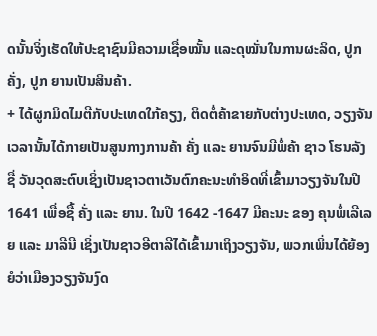ດນັ້ນຈິ່ງເຮັດໃຫ້ປະຊາຊົນມີຄວາມເຊື່ອໝັ້ນ ແລະດຸໝັ່ນໃນການຜະລິດ, ປູກຄັ່ງ, ປູກ ຍານເປັນສິນຄ້າ.
+ ໄດ້ຜູກມິດໄມຕີກັບປະເທດໃກ້ຄຽງ, ຕິດຕໍ່ຄ້າຂາຍກັບຕ່າງປະເທດ, ວຽງຈັນເວລານັ້ນໄດ້ກາຍເປັນສູນກາງການຄ້າ ຄັ່ງ ແລະ ຍານຈົນມີພໍ່ຄ້າ ຊາວ ໂຮນລັງ ຊື່ ວັນວຸດສະຕົບເຊິ່ງເປັນຊາວຕາເວັນຕົກຄະນະທຳອິດທີ່ເຂົ້າມາວຽງຈັນໃນປີ 1641 ເພື່ອຊື້ ຄັ່ງ ແລະ ຍານ. ໃນປີ 1642 -1647 ມີຄະນະ ຂອງ ຄຸນພໍ່ເລີເລຍ ແລະ ມາລີນີ ເຊິ່ງເປັນຊາວອີຕາລີໄດ້ເຂົ້າມາເຖິງວຽງຈັນ, ພວກເພິ່ນໄດ້ຍ້ອງຍໍວ່າເມືອງວຽງຈັນງົດ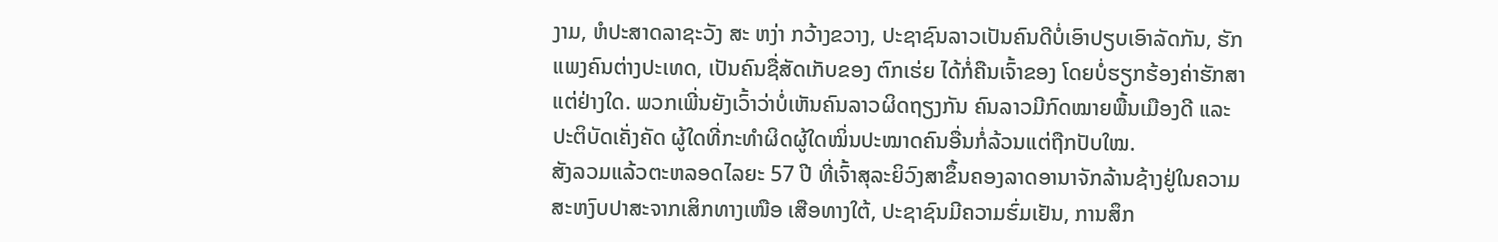ງາມ, ຫໍປະສາດລາຊະວັງ ສະ ຫງ່າ ກວ້າງຂວາງ, ປະຊາຊົນລາວເປັນຄົນດີບໍ່ເອົາປຽບເອົາລັດກັນ, ຮັກແພງຄົນຕ່າງປະເທດ, ເປັນຄົນຊື່ສັດເກັບຂອງ ຕົກເຮ່ຍ ໄດ້ກໍ່ຄືນເຈົ້າຂອງ ໂດຍບໍ່ຮຽກຮ້ອງຄ່າຮັກສາແຕ່ຢ່າງໃດ. ພວກເພີ່ນຍັງເວົ້າວ່າບໍ່ເຫັນຄົນລາວຜິດຖຽງກັນ ຄົນລາວມີກົດໝາຍພື້ນເມືອງດີ ແລະປະຕິບັດເຄັ່ງຄັດ ຜູ້ໃດທີ່ກະທຳຜິດຜູ້ໃດໝິ່ນປະໝາດຄົນອື່ນກໍ່ລ້ວນແຕ່ຖືກປັບໃໝ.
ສັງລວມແລ້ວຕະຫລອດໄລຍະ 57 ປີ ທີ່ເຈົ້າສຸລະຍິວົງສາຂຶ້ນຄອງລາດອານາຈັກລ້ານຊ້າງຢູ່ໃນຄວາມສະຫງົບປາສະຈາກເສິກທາງເໜືອ ເສືອທາງໃຕ້, ປະຊາຊົນມີຄວາມຮົ່ມເຢັນ, ການສຶກ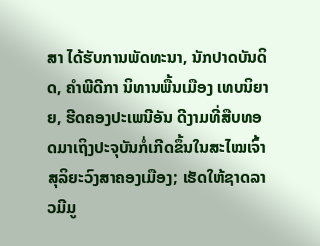ສາ ໄດ້ຮັບການພັດທະນາ, ນັກປາດບັນດິດ, ຄຳພີດີກາ ນິທານພື້ນເມືອງ ເທບນິຍາຍ, ຮີດຄອງປະເພນີອັນ ດີງາມທີ່ສືບທອດມາເຖິງປະຈຸບັນກໍ່ເກີດຂຶ້ນໃນສະໄໝເຈົ້າສຸລິຍະວົງສາຄອງເມືອງ; ເຮັດໃຫ້ຊາດລາວມີມູ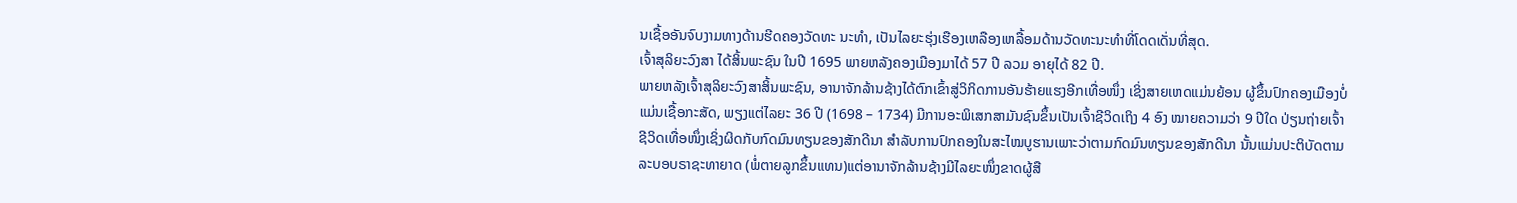ນເຊື້ອອັນຈົບງາມທາງດ້ານຮີດຄອງວັດທະ ນະທຳ, ເປັນໄລຍະຮຸ່ງເຮືອງເຫລືອງເຫລື້ອມດ້ານວັດທະນະທຳທີ່ໂດດເດັ່ນທີ່ສຸດ.
ເຈົ້າສຸລິຍະວົງສາ ໄດ້ສິ້ນພະຊົນ ໃນປີ 1695 ພາຍຫລັງຄອງເມືອງມາໄດ້ 57 ປີ ລວມ ອາຍຸໄດ້ 82 ປີ.
ພາຍຫລັງເຈົ້າສຸລິຍະວົງສາສິ້ນພະຊົນ, ອານາຈັກລ້ານຊ້າງໄດ້ຕົກເຂົ້າສູ່ວິກິດການອັນຮ້າຍແຮງອີກເທື່ອໜຶ່ງ ເຊິ່ງສາຍເຫດແມ່ນຍ້ອນ ຜູ້ຂຶ້ນປົກຄອງເມືອງບໍ່ແມ່ນເຊື້ອກະສັດ, ພຽງແຕ່ໄລຍະ 36 ປີ (1698 – 1734) ມີການອະພິເສກສາມັນຊົນຂຶ້ນເປັນເຈົ້າຊີວິດເຖິງ 4 ອົງ ໝາຍຄວາມວ່າ 9 ປີໃດ ປ່ຽນຖ່າຍເຈົ້າຊີວິດເທື່ອໜຶ່ງເຊິ່ງຜິດກັບກົດມົນທຽນຂອງສັກດີນາ ສຳລັບການປົກຄອງໃນສະໄໝບູຮານເພາະວ່າຕາມກົດມົນທຽນຂອງສັກດີນາ ນັ້ນແມ່ນປະຕິບັດຕາມລະບອບຣາຊະທາຍາດ (ພໍ່ຕາຍລູກຂຶ້ນແທນ)ແຕ່ອານາຈັກລ້ານຊ້າງມີໄລຍະໜຶ່ງຂາດຜູ້ສື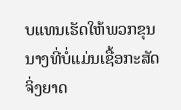ບແທນເຮັດໃຫ້ພວກຂຸນນາງທີ່ບໍ່ແມ່ນເຊື້ອກະສັດຈິ່ງຍາດ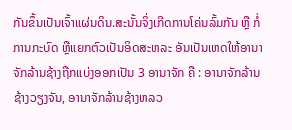ກັນຂຶ້ນເປັນເຈົ້າແຜ່ນດິນ.ສະນັ້ນຈິ່ງເກີດການໂຄ່ນລົ້ມກັນ ຫຼື ກໍ່ການກະບົດ ຫຼືແຍກຕົວເປັນອິດສະຫລະ ອັນເປັນເຫດໃຫ້ອານາຈັກລ້ານຊ້າງຖືກແບ່ງອອກເປັນ 3 ອານາຈັກ ຄື : ອານາຈັກລ້ານຊ້າງວຽງຈັນ, ອານາຈັກລ້ານຊ້າງຫລວ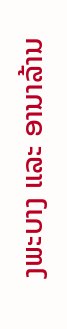ງພະບາງ ແລະ ອານາລ້ານ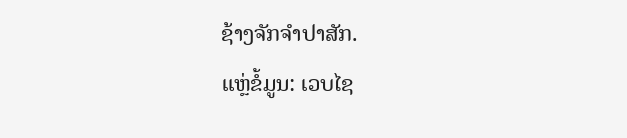ຊ້າງຈັກຈຳປາສັກ.
ແຫຼ່ຂໍ້ມູນ: ເວບໄຊ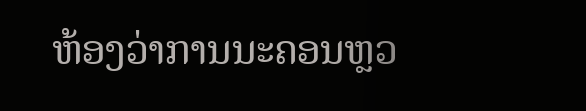ຫ້ອງວ່າການນະຄອນຫຼວ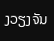ງວຽງຈັນ